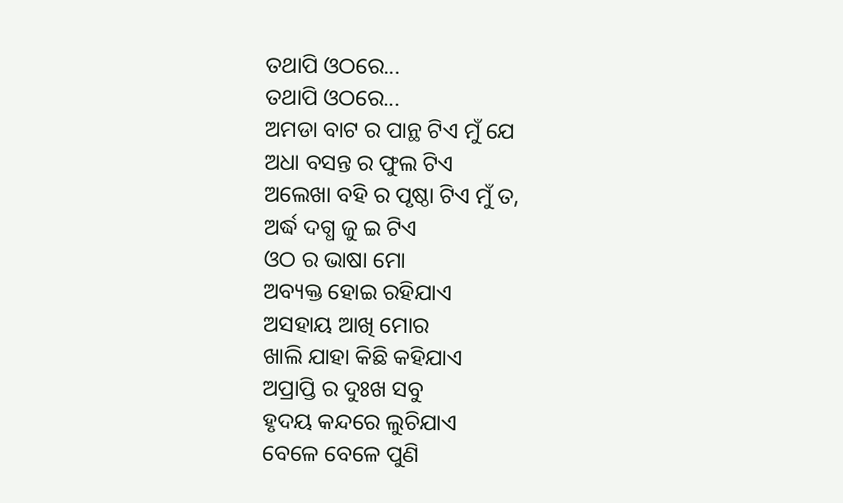ତଥାପି ଓଠରେ...
ତଥାପି ଓଠରେ...
ଅମଡା ବାଟ ର ପାନ୍ଥ ଟିଏ ମୁଁ ଯେ
ଅଧା ବସନ୍ତ ର ଫୁଲ ଟିଏ
ଅଲେଖା ବହି ର ପୃଷ୍ଠା ଟିଏ ମୁଁ ତ,
ଅର୍ଦ୍ଧ ଦଗ୍ଧ ଜୁ ଇ ଟିଏ
ଓଠ ର ଭାଷା ମୋ
ଅବ୍ୟକ୍ତ ହୋଇ ରହିଯାଏ
ଅସହାୟ ଆଖି ମୋର
ଖାଲି ଯାହା କିଛି କହିଯାଏ
ଅପ୍ରାପ୍ତି ର ଦୁଃଖ ସବୁ
ହୃଦୟ କନ୍ଦରେ ଲୁଚିଯାଏ
ବେଳେ ବେଳେ ପୁଣି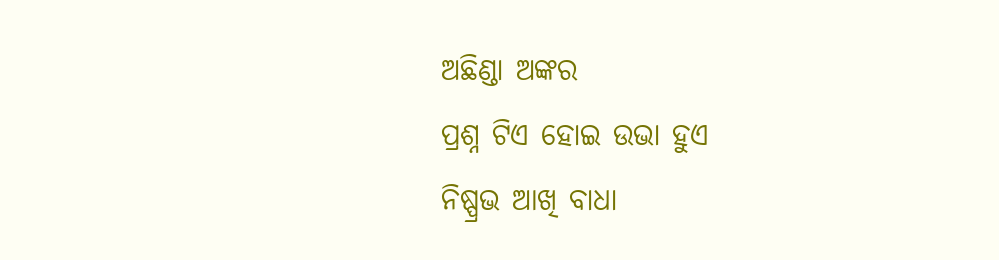ଅଛିଣ୍ଡା ଅଙ୍କର
ପ୍ରଶ୍ନ ଟିଏ ହୋଇ ଉଭା ହୁଏ
ନିଷ୍ପ୍ରଭ ଆଖି ବାଧା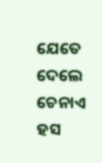ଯେତେ ଦେଲେ
ଚେନାଏ ହସ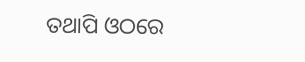ତଥାପି ଓଠରେ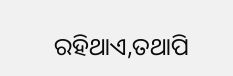ରହିଥାଏ,ତଥାପି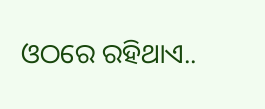ଓଠରେ ରହିଥାଏ..